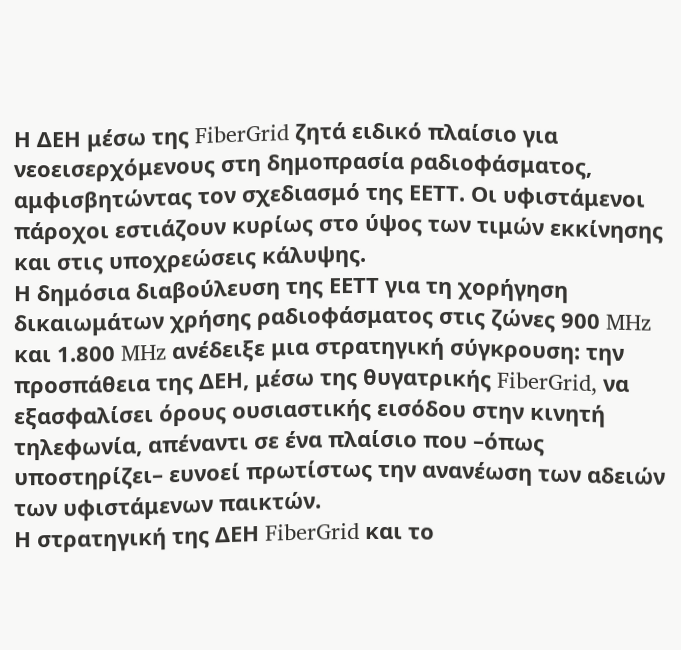Η ΔΕΗ μέσω της FiberGrid ζητά ειδικό πλαίσιο για νεοεισερχόμενους στη δημοπρασία ραδιοφάσματος, αμφισβητώντας τον σχεδιασμό της ΕΕΤΤ. Οι υφιστάμενοι πάροχοι εστιάζουν κυρίως στο ύψος των τιμών εκκίνησης και στις υποχρεώσεις κάλυψης.
Η δημόσια διαβούλευση της ΕΕΤΤ για τη χορήγηση δικαιωμάτων χρήσης ραδιοφάσματος στις ζώνες 900 MHz και 1.800 MHz ανέδειξε μια στρατηγική σύγκρουση: την προσπάθεια της ΔΕΗ, μέσω της θυγατρικής FiberGrid, να εξασφαλίσει όρους ουσιαστικής εισόδου στην κινητή τηλεφωνία, απέναντι σε ένα πλαίσιο που –όπως υποστηρίζει– ευνοεί πρωτίστως την ανανέωση των αδειών των υφιστάμενων παικτών.
Η στρατηγική της ΔΕΗ FiberGrid και το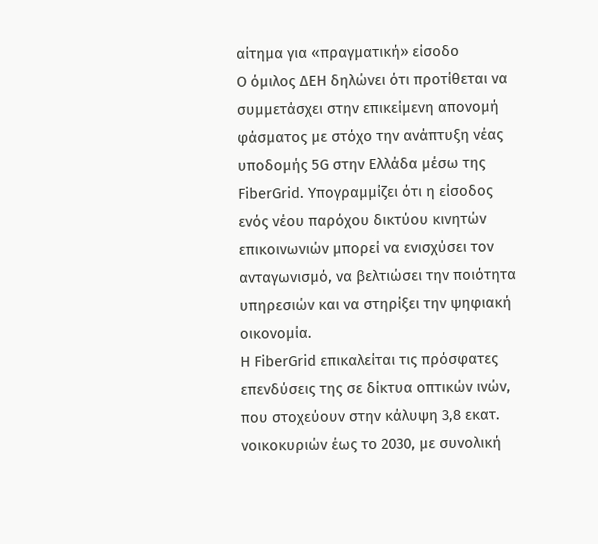αίτημα για «πραγματική» είσοδο
Ο όμιλος ΔΕΗ δηλώνει ότι προτίθεται να συμμετάσχει στην επικείμενη απονομή φάσματος με στόχο την ανάπτυξη νέας υποδομής 5G στην Ελλάδα μέσω της FiberGrid. Υπογραμμίζει ότι η είσοδος ενός νέου παρόχου δικτύου κινητών επικοινωνιών μπορεί να ενισχύσει τον ανταγωνισμό, να βελτιώσει την ποιότητα υπηρεσιών και να στηρίξει την ψηφιακή οικονομία.
Η FiberGrid επικαλείται τις πρόσφατες επενδύσεις της σε δίκτυα οπτικών ινών, που στοχεύουν στην κάλυψη 3,8 εκατ. νοικοκυριών έως το 2030, με συνολική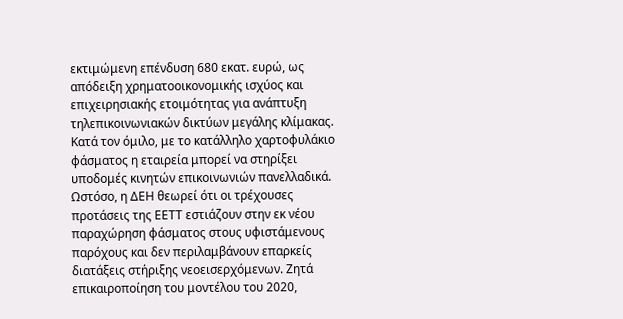εκτιμώμενη επένδυση 680 εκατ. ευρώ, ως απόδειξη χρηματοοικονομικής ισχύος και επιχειρησιακής ετοιμότητας για ανάπτυξη τηλεπικοινωνιακών δικτύων μεγάλης κλίμακας. Κατά τον όμιλο, με το κατάλληλο χαρτοφυλάκιο φάσματος η εταιρεία μπορεί να στηρίξει υποδομές κινητών επικοινωνιών πανελλαδικά.
Ωστόσο, η ΔΕΗ θεωρεί ότι οι τρέχουσες προτάσεις της ΕΕΤΤ εστιάζουν στην εκ νέου παραχώρηση φάσματος στους υφιστάμενους παρόχους και δεν περιλαμβάνουν επαρκείς διατάξεις στήριξης νεοεισερχόμενων. Ζητά επικαιροποίηση του μοντέλου του 2020,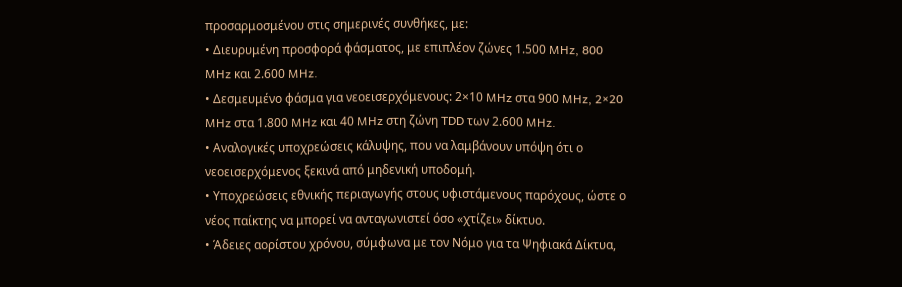προσαρμοσμένου στις σημερινές συνθήκες, με:
• Διευρυμένη προσφορά φάσματος, με επιπλέον ζώνες 1.500 MHz, 800 MHz και 2.600 MHz.
• Δεσμευμένο φάσμα για νεοεισερχόμενους: 2×10 MHz στα 900 MHz, 2×20 MHz στα 1.800 MHz και 40 MHz στη ζώνη TDD των 2.600 MHz.
• Αναλογικές υποχρεώσεις κάλυψης, που να λαμβάνουν υπόψη ότι ο νεοεισερχόμενος ξεκινά από μηδενική υποδομή.
• Υποχρεώσεις εθνικής περιαγωγής στους υφιστάμενους παρόχους, ώστε ο νέος παίκτης να μπορεί να ανταγωνιστεί όσο «χτίζει» δίκτυο.
• Άδειες αορίστου χρόνου, σύμφωνα με τον Νόμο για τα Ψηφιακά Δίκτυα,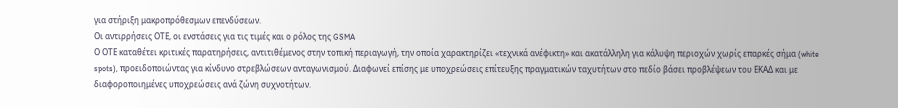για στήριξη μακροπρόθεσμων επενδύσεων.
Οι αντιρρήσεις ΟΤΕ, οι ενστάσεις για τις τιμές και ο ρόλος της GSMA
Ο ΟΤΕ καταθέτει κριτικές παρατηρήσεις, αντιτιθέμενος στην τοπική περιαγωγή, την οποία χαρακτηρίζει «τεχνικά ανέφικτη» και ακατάλληλη για κάλυψη περιοχών χωρίς επαρκές σήμα (white spots), προειδοποιώντας για κίνδυνο στρεβλώσεων ανταγωνισμού. Διαφωνεί επίσης με υποχρεώσεις επίτευξης πραγματικών ταχυτήτων στο πεδίο βάσει προβλέψεων του ΕΚΑΔ και με διαφοροποιημένες υποχρεώσεις ανά ζώνη συχνοτήτων.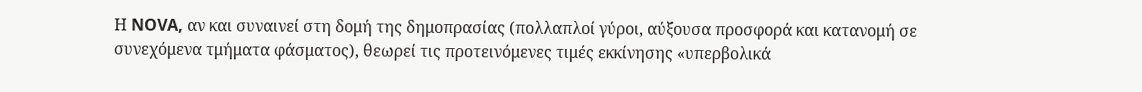Η NOVA, αν και συναινεί στη δομή της δημοπρασίας (πολλαπλοί γύροι, αύξουσα προσφορά και κατανομή σε συνεχόμενα τμήματα φάσματος), θεωρεί τις προτεινόμενες τιμές εκκίνησης «υπερβολικά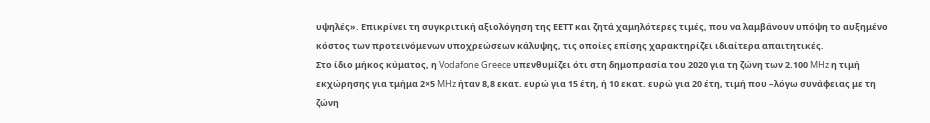υψηλές». Επικρίνει τη συγκριτική αξιολόγηση της ΕΕΤΤ και ζητά χαμηλότερες τιμές, που να λαμβάνουν υπόψη το αυξημένο κόστος των προτεινόμενων υποχρεώσεων κάλυψης, τις οποίες επίσης χαρακτηρίζει ιδιαίτερα απαιτητικές.
Στο ίδιο μήκος κύματος, η Vodafone Greece υπενθυμίζει ότι στη δημοπρασία του 2020 για τη ζώνη των 2.100 MHz η τιμή εκχώρησης για τμήμα 2×5 MHz ήταν 8,8 εκατ. ευρώ για 15 έτη, ή 10 εκατ. ευρώ για 20 έτη, τιμή που –λόγω συνάφειας με τη ζώνη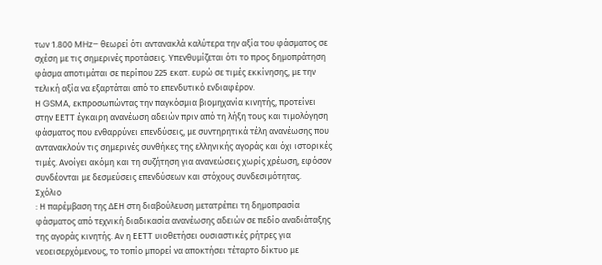των 1.800 MHz– θεωρεί ότι αντανακλά καλύτερα την αξία του φάσματος σε σχέση με τις σημερινές προτάσεις. Υπενθυμίζεται ότι το προς δημοπράτηση φάσμα αποτιμάται σε περίπου 225 εκατ. ευρώ σε τιμές εκκίνησης, με την τελική αξία να εξαρτάται από το επενδυτικό ενδιαφέρον.
Η GSMA, εκπροσωπώντας την παγκόσμια βιομηχανία κινητής, προτείνει στην ΕΕΤΤ έγκαιρη ανανέωση αδειών πριν από τη λήξη τους και τιμολόγηση φάσματος που ενθαρρύνει επενδύσεις, με συντηρητικά τέλη ανανέωσης που αντανακλούν τις σημερινές συνθήκες της ελληνικής αγοράς και όχι ιστορικές τιμές. Ανοίγει ακόμη και τη συζήτηση για ανανεώσεις χωρίς χρέωση, εφόσον συνδέονται με δεσμεύσεις επενδύσεων και στόχους συνδεσιμότητας.
Σχόλιο
: Η παρέμβαση της ΔΕΗ στη διαβούλευση μετατρέπει τη δημοπρασία φάσματος από τεχνική διαδικασία ανανέωσης αδειών σε πεδίο αναδιάταξης της αγοράς κινητής. Αν η ΕΕΤΤ υιοθετήσει ουσιαστικές ρήτρες για νεοεισερχόμενους, το τοπίο μπορεί να αποκτήσει τέταρτο δίκτυο με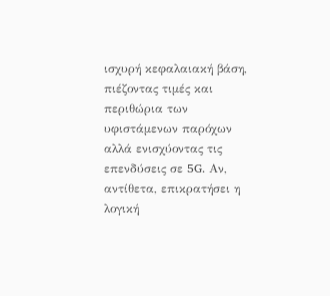ισχυρή κεφαλαιακή βάση, πιέζοντας τιμές και περιθώρια των υφιστάμενων παρόχων αλλά ενισχύοντας τις επενδύσεις σε 5G. Αν, αντίθετα, επικρατήσει η λογική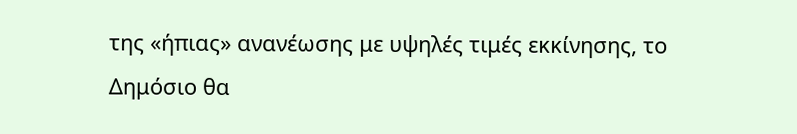της «ήπιας» ανανέωσης με υψηλές τιμές εκκίνησης, το Δημόσιο θα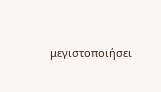μεγιστοποιήσει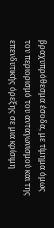βραχυπρόθεσμα έσοδα, με τίμημα όμως τον περιορισμό του ανταγωνισμού και της επενδυτικής όρεξης σε μια κρίσιμη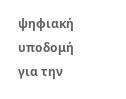ψηφιακή υποδομή για την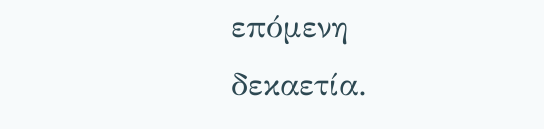επόμενη δεκαετία.